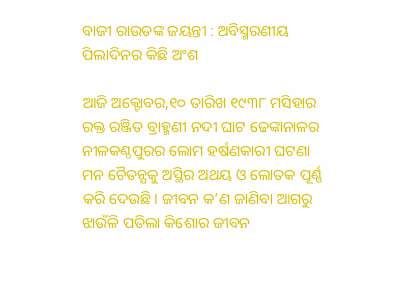ବାଜୀ ରାଉତଙ୍କ ଜୟନ୍ତୀ : ଅବିସ୍ମରଣୀୟ ପିଲାଦିନର କିଛି ଅଂଶ

ଆଜି ଅକ୍ଟୋବର,୧୦ ତାରିଖ ୧୯୩୮ ମସିହାର ରକ୍ତ ରଞ୍ଜିତ ବ୍ରାହ୍ମଣୀ ନଦୀ ଘାଟ ଢେଙ୍କାନାଳର ନୀଳକଣ୍ଠପୁରର ଲୋମ ହର୍ଷଣକାରୀ ଘଟଣା ମନ ଚୈତନ୍ଯକୁ ଅସ୍ଥିର ଅଥୟ ଓ ଲୋତକ ପୂର୍ଣ୍ଣ କରି ଦେଉଛି। ଜୀବନ କ’ଣ ଜାଣିବା ଆଗରୁ ଝାଉଁଳି ପଡିଲା କିଶୋର ଜୀବନ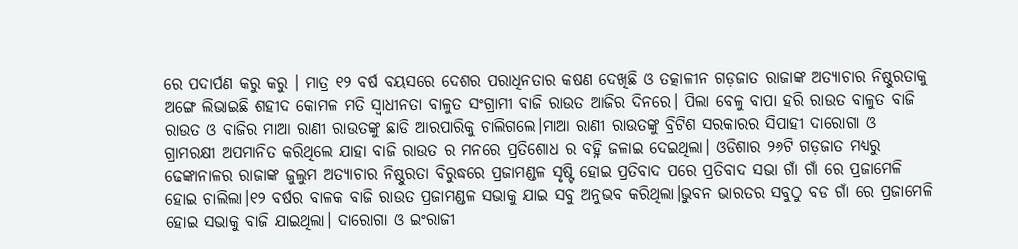ରେ ପଦାର୍ପଣ କରୁ କରୁ । ମାତ୍ର ୧୨ ବର୍ଷ ବୟସରେ ଦେଶର ପରାଧିନତାର କଷଣ ଦେଖିଛି ଓ ତତ୍କାଳୀନ ଗଡ଼ଜାତ ରାଜାଙ୍କ ଅତ୍ଯାଚାର ନିଷ୍ଠୁରତାକୁ ଅଙ୍ଗେ ଲିଭାଇଛି ଶହୀଦ କୋମଳ ମତି ସ୍ବାଧୀନତା ବାଳୁତ ସଂଗ୍ରାମୀ ବାଜି ରାଉତ ଆଜିର ଦିନରେ। ପିଲା ବେଳୁ ବାପା ହରି ରାଉତ ବାଳୁତ ବାଜି ରାଉତ ଓ ବାଜିର ମାଆ ରାଣୀ ରାଉତଙ୍କୁ ଛାଡି ଆରପାରିକୁ ଚାଲିଗଲେ।ମାଆ ରାଣୀ ରାଉତଙ୍କୁ ବ୍ରିଟିଶ ସରକାରର ସିପାହୀ ଦାରୋଗା ଓ ଗ୍ରାମରକ୍ଷୀ ଅପମାନିତ କରିଥିଲେ ଯାହା ବାଜି ରାଉତ ର ମନରେ ପ୍ରତିଶୋଧ ର ବହ୍ନି ଜଳାଇ ଦେଇଥିଲା। ଓଡିଶାର ୨୬ଟି ଗଡ଼ଜାତ ମଧ୍ୟରୁ ଢେଙ୍କାନାଳର ରାଜାଙ୍କ ଜୁଲୁମ ଅତ୍ଯାଚାର ନିଷ୍ଠୁରତା ବିରୁଦ୍ଧରେ ପ୍ରଜାମଣ୍ଡଳ ସୃଷ୍ଟି ହୋଇ ପ୍ରତିବାଦ ପରେ ପ୍ରତିବାଦ ସଭା ଗାଁ ଗାଁ ରେ ପ୍ରଜାମେଳି ହୋଇ ଚାଲିଲା।୧୨ ବର୍ଷର ବାଳକ ବାଜି ରାଉତ ପ୍ରଜାମଣ୍ଡଳ ସଭାକୁ ଯାଇ ସବୁ ଅନୁଭବ କରିଥିଲା।ଭୁବନ ଭାରତର ସବୁଠୁ ବଡ ଗାଁ ରେ ପ୍ରଜାମେଳି ହୋଇ ସଭାକୁ ବାଜି ଯାଇଥିଲା। ଦାରୋଗା ଓ ଇଂରାଜୀ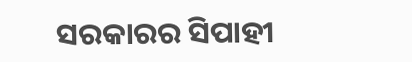ସରକାରର ସିପାହୀ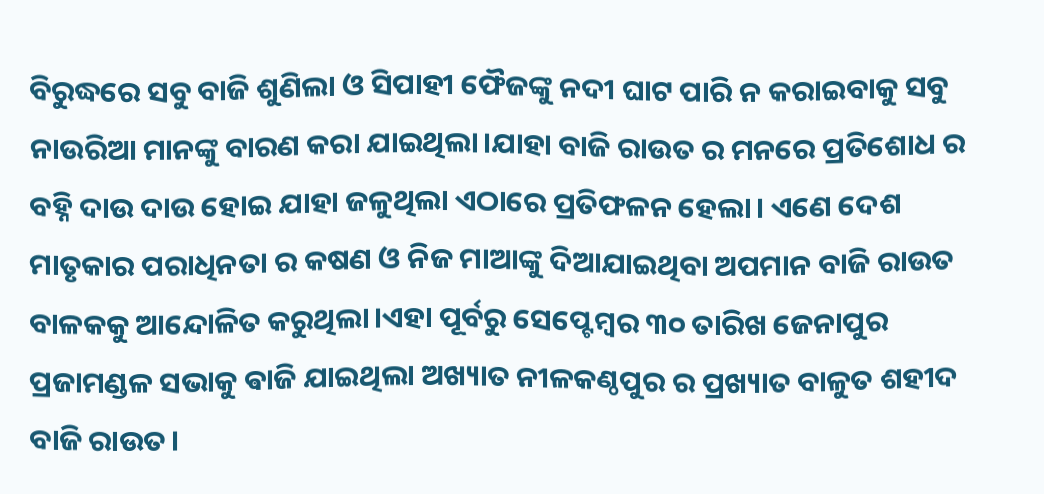ବିରୁଦ୍ଧରେ ସବୁ ବାଜି ଶୁଣିଲା ଓ ସିପାହୀ ଫୈଜଙ୍କୁ ନଦୀ ଘାଟ ପାରି ନ କରାଇବାକୁ ସବୁ ନାଉରିଆ ମାନଙ୍କୁ ବାରଣ କରା ଯାଇଥିଲା।ଯାହା ବାଜି ରାଉତ ର ମନରେ ପ୍ରତିଶୋଧ ର ବହ୍ନି ଦାଉ ଦାଉ ହୋଇ ଯାହା ଜଳୁଥିଲା ଏଠାରେ ପ୍ରତିଫଳନ ହେଲା। ଏଣେ ଦେଶ ମାତୃକାର ପରାଧିନତା ର କଷଣ ଓ ନିଜ ମାଆଙ୍କୁ ଦିଆଯାଇଥିବା ଅପମାନ ବାଜି ରାଉତ ବାଳକକୁ ଆନ୍ଦୋଳିତ କରୁଥିଲା।ଏହା ପୂର୍ବରୁ ସେପ୍ଟେମ୍ବର ୩୦ ତାରିଖ ଜେନାପୁର ପ୍ରଜାମଣ୍ଡଳ ସଭାକୁ ଵାଜି ଯାଇଥିଲା ଅଖ୍ୟାତ ନୀଳକଣ୍ଠପୁର ର ପ୍ରଖ୍ୟାତ ବାଳୁତ ଶହୀଦ ବାଜି ରାଉତ।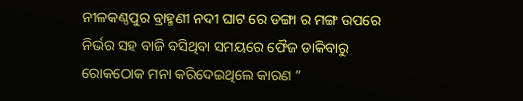ନୀଳକଣ୍ଠପୁର ବ୍ରାହ୍ମଣୀ ନଦୀ ଘାଟ ରେ ଡଙ୍ଗା ର ମଙ୍ଗ ଉପରେ ନିର୍ଭର ସହ ବାଜି ବସିଥିବା ସମୟରେ ଫୈଜ ଡାକିବାରୁ ରୋକଠୋକ ମନା କରିଦେଇଥିଲେ କାରଣ ”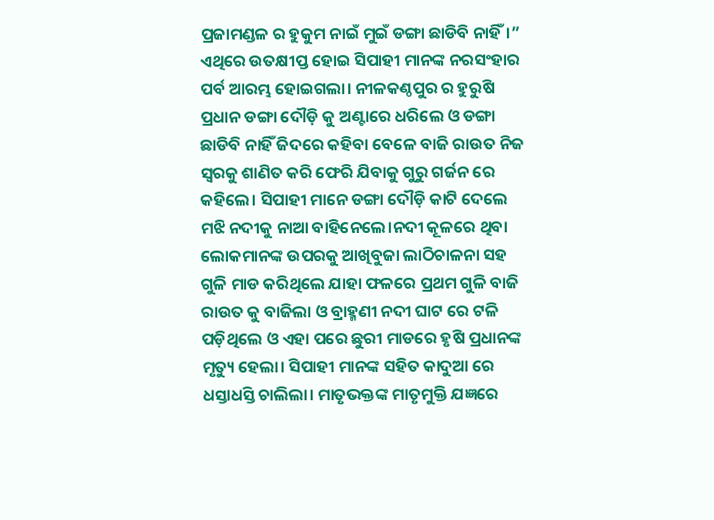ପ୍ରଜାମଣ୍ଡଳ ର ହୁକୁମ ନାଇଁ ମୁଇଁ ଡଙ୍ଗା ଛାଡିବି ନାହିଁ।” ଏଥିରେ ଉତକ୍ଷୀପ୍ତ ହୋଇ ସିପାହୀ ମାନଙ୍କ ନରସଂହାର ପର୍ବ ଆରମ୍ଭ ହୋଇଗଲା। ନୀଳକଣ୍ଠପୁର ର ହୁରୁଷି ପ୍ରଧାନ ଡଙ୍ଗା ଦୌଡ଼ି କୁ ଅଣ୍ଟାରେ ଧରିଲେ ଓ ଡଙ୍ଗା ଛାଡିବି ନାହିଁ ଜିଦରେ କହିବା ବେଳେ ବାଜି ରାଉତ ନିଜ ସ୍ବରକୁ ଶାଣିତ କରି ଫେରି ଯିବାକୁ ଗୁରୁ ଗର୍ଜନ ରେ କହିଲେ। ସିପାହୀ ମାନେ ଡଙ୍ଗା ଦୌଡ଼ି କାଟି ଦେଲେ ମଝି ନଦୀକୁ ନାଆ ବାହିନେଲେ।ନଦୀ କୂଳରେ ଥିବା ଲୋକମାନଙ୍କ ଉପରକୁ ଆଖିବୁଜା ଲାଠିଚାଳନା ସହ ଗୁଳି ମାଡ କରିଥିଲେ ଯାହା ଫଳରେ ପ୍ରଥମ ଗୁଳି ବାଜି ରାଉତ କୁ ବାଜିଲା ଓ ବ୍ରାହ୍ମଣୀ ନଦୀ ଘାଟ ରେ ଟଳି ପଡ଼ିଥିଲେ ଓ ଏହା ପରେ ଛୁରୀ ମାଡରେ ହୃଷି ପ୍ରଧାନଙ୍କ ମୃତ୍ୟୁ ହେଲା। ସିପାହୀ ମାନଙ୍କ ସହିତ କାଦୁଆ ରେ ଧସ୍ତାଧସ୍ତି ଚାଲିଲା। ମାତୃଭକ୍ତଙ୍କ ମାତୃମୁକ୍ତି ଯଜ୍ଞରେ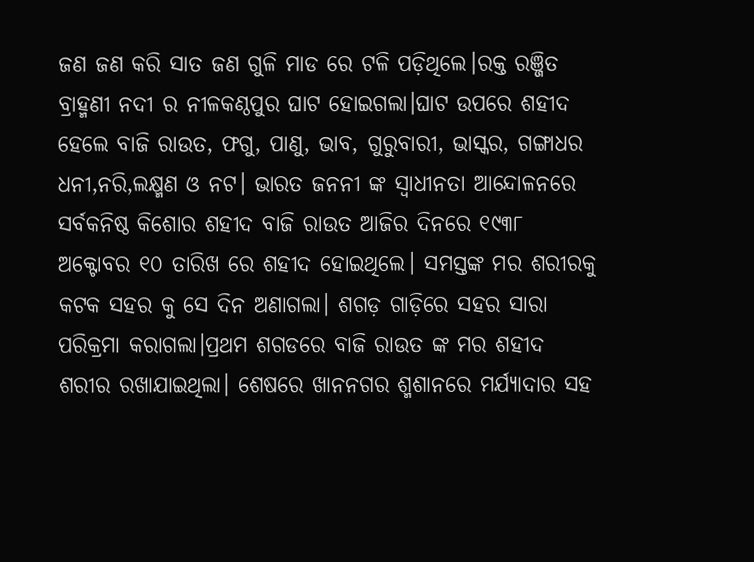ଜଣ ଜଣ କରି ସାତ ଜଣ ଗୁଳି ମାଡ ରେ ଟଳି ପଡ଼ିଥିଲେ।ରକ୍ତ ରଞ୍ଜିତ ବ୍ରାହ୍ମଣୀ ନଦୀ ର ନୀଳକଣ୍ଠପୁର ଘାଟ ହୋଇଗଲା।ଘାଟ ଉପରେ ଶହୀଦ ହେଲେ ବାଜି ରାଉତ, ଫଗୁ, ପାଣୁ, ଭାବ, ଗୁରୁବାରୀ, ଭାସ୍କର, ଗଙ୍ଗାଧର ଧନୀ,ନରି,ଲକ୍ଷ୍ମଣ ଓ ନଟ। ଭାରତ ଜନନୀ ଙ୍କ ସ୍ବାଧୀନତା ଆନ୍ଦୋଳନରେ ସର୍ବକନିଷ୍ଠ କିଶୋର ଶହୀଦ ବାଜି ରାଉତ ଆଜିର ଦିନରେ ୧୯୩୮ ଅକ୍ଟୋବର ୧୦ ତାରିଖ ରେ ଶହୀଦ ହୋଇଥିଲେ। ସମସ୍ତଙ୍କ ମର ଶରୀରକୁ କଟକ ସହର କୁ ସେ ଦିନ ଅଣାଗଲା। ଶଗଡ଼ ଗାଡ଼ିରେ ସହର ସାରା ପରିକ୍ରମା କରାଗଲା।ପ୍ରଥମ ଶଗଡରେ ବାଜି ରାଉତ ଙ୍କ ମର ଶହୀଦ ଶରୀର ରଖାଯାଇଥିଲା। ଶେଷରେ ଖାନନଗର ଶ୍ମଶାନରେ ମର୍ଯ୍ୟାଦାର ସହ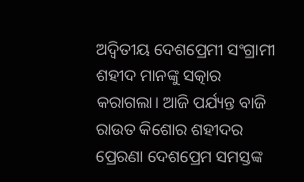ଅଦ୍ୱିତୀୟ ଦେଶପ୍ରେମୀ ସଂଗ୍ରାମୀ ଶହୀଦ ମାନଙ୍କୁ ସତ୍କାର କରାଗଲା। ଆଜି ପର୍ଯ୍ୟନ୍ତ ବାଜି ରାଉତ କିଶୋର ଶହୀଦର ପ୍ରେରଣା ଦେଶପ୍ରେମ ସମସ୍ତଙ୍କ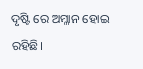ଦୃଷ୍ଟି ରେ ଅମ୍ଳାନ ହୋଇ ରହିଛି।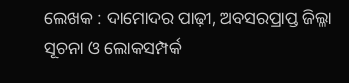ଲେଖକ : ଦାମୋଦର ପାଢ଼ୀ, ଅବସରପ୍ରାପ୍ତ ଜିଲ୍ଳା ସୂଚନା ଓ ଲୋକସମ୍ପର୍କ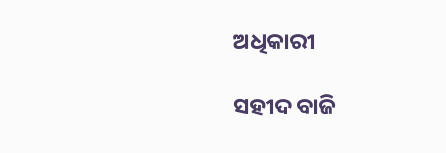ଅଧିକାରୀ

ସହୀଦ ବାଜି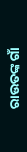ରାଉତଙ୍କ ଗାଁ